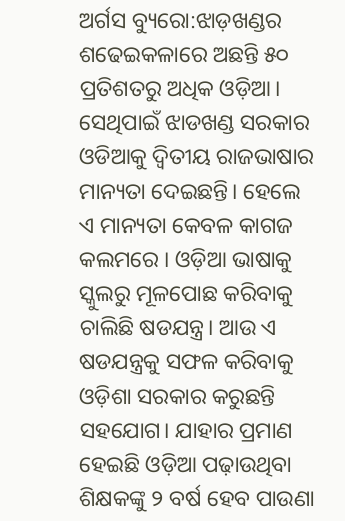ଅର୍ଗସ ବ୍ୟୁରୋ:ଝାଡ଼ଖଣ୍ଡର ଶଢେଇକଳାରେ ଅଛନ୍ତି ୫୦ ପ୍ରତିଶତରୁ ଅଧିକ ଓଡ଼ିଆ। ସେଥିପାଇଁ ଝାଡଖଣ୍ଡ ସରକାର ଓଡିଆକୁ ଦ୍ବିତୀୟ ରାଜଭାଷାର ମାନ୍ୟତା ଦେଇଛନ୍ତି। ହେଲେ ଏ ମାନ୍ୟତା କେବଳ କାଗଜ କଲମରେ । ଓଡ଼ିଆ ଭାଷାକୁ ସ୍କୁଲରୁ ମୂଳପୋଛ କରିବାକୁ ଚାଲିଛି ଷଡଯନ୍ତ୍ର। ଆଉ ଏ ଷଡଯନ୍ତ୍ରକୁ ସଫଳ କରିବାକୁ ଓଡ଼ିଶା ସରକାର କରୁଛନ୍ତି ସହଯୋଗ। ଯାହାର ପ୍ରମାଣ ହେଇଛି ଓଡ଼ିଆ ପଢ଼ାଉଥିବା ଶିକ୍ଷକଙ୍କୁ ୨ ବର୍ଷ ହେବ ପାଉଣା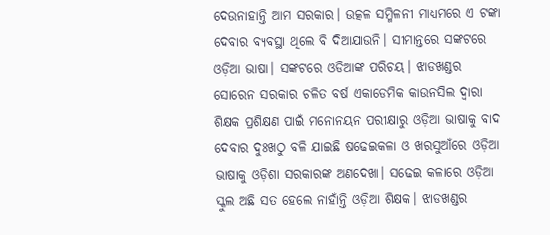ଦେଉନାହାନ୍ତି ଆମ ସରକାର। ଉତ୍କଳ ସମ୍ମିଳନୀ ମାଧ୍ୟମରେ ଏ ଟଙ୍କା ଦେବାର ବ୍ୟବସ୍ଥା ଥିଲେ ବି ଦିଆଯାଉନି। ସୀମାନ୍ତରେ ସଙ୍କଟରେ ଓଡ଼ିଆ ଭାଷା। ସଙ୍କଟରେ ଓଡିଆଙ୍କ ପରିଚୟ। ଝାଡଖଣ୍ଡର ସୋରେନ ସରକାର ଚଳିତ ବର୍ଷ ଏକାଡେମିକ କାଉନସିଲ ଦ୍ବାରା ଶିକ୍ଷକ ପ୍ରଶିକ୍ଷଣ ପାଇଁ ମନୋନୟନ ପରୀକ୍ଷାରୁ ଓଡ଼ିଆ ଭାଷାକୁ ବାଦ ଦେବାର ଦୁଃଖଠୁ ବଳି ଯାଇଛି ଷଢେଇକଳା ଓ ଖରସୁଆଁରେ ଓଡ଼ିଆ ଭାଷାକୁ ଓଡ଼ିଶା ସରକାରଙ୍କ ଅଣଦେଖା। ସଢେଇ କଳାରେ ଓଡ଼ିଆ ସ୍କୁଲ ଅଛି ସତ ହେଲେ ନାହାଁନ୍ତି ଓଡ଼ିଆ ଶିକ୍ଷକ। ଝାଡଖଣ୍ଡର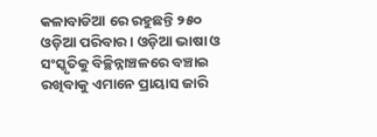କଳାବାଡିଆ ରେ ରହୁଛନ୍ତି ୨୫୦ ଓଡ଼ିଆ ପରିବାର। ଓଡ଼ିଆ ଭାଷା ଓ ସଂସ୍କୃତିକୁ ବିଚ୍ଛିନ୍ନାଞ୍ଚଳରେ ବଞ୍ଚାଇ ରଖିବାକୁ ଏମାନେ ପ୍ରାୟାସ ଜାରି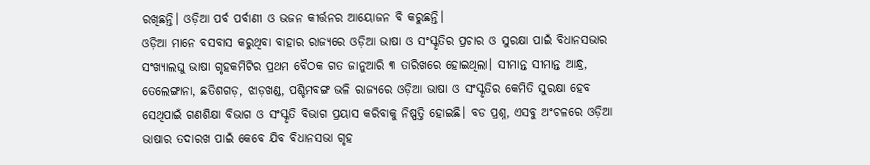ରଖିଛନ୍ତି। ଓଡ଼ିଆ ପର୍ବ ପର୍ବାଣୀ ଓ ଭଜନ କୀର୍ତ୍ତନର ଆୟୋଜନ ବି କରୁଛନ୍ତି।
ଓଡ଼ିଆ ମାନେ ବସବାସ କରୁଥିବା ବାହାର ରାଜ୍ୟରେ ଓଡ଼ିଆ ଭାଷା ଓ ସଂସ୍କୃତିର ପ୍ରଚାର ଓ ସୁରକ୍ଷା ପାଇଁ ବିଧାନସଭାର ସଂଖ୍ୟାଲଘୁ ଭାଷା ଗୃହକମିଟିର ପ୍ରଥମ ବୈଠକ ଗତ ଜାନୁଆରି ୩ ତାରିଖରେ ହୋଇଥିଲା। ସୀମାନ୍ତ ସୀମାନ୍ତ ଆନ୍ଧ୍ର, ତେଲେଙ୍ଗାନା, ଛତିଶଗଡ଼, ଝାଡ଼ଖଣ୍ଡ, ପଶ୍ଚିମବଙ୍ଗ ଭଳି ରାଜ୍ୟରେ ଓଡ଼ିଆ ଭାଷା ଓ ସଂସ୍କୃତିର କେମିତି ସୁରକ୍ଷା ହେବ ସେଥିପାଇଁ ଗଣଶିକ୍ଷା ବିଭାଗ ଓ ସଂସ୍କୃତି ବିଭାଗ ପ୍ରୟାସ କରିବାକୁ ନିଷ୍ପତ୍ତି ହୋଇଛି। ବଡ ପ୍ରଶ୍ନ, ଏସବୁ ଅଂଚଳରେ ଓଡ଼ିଆ ଭାଷାର ତଦାରଖ ପାଇଁ କେବେ ଯିବ ବିଧାନସଭା ଗୃହ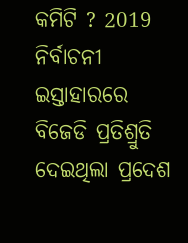କମିଟି ? 2019 ନିର୍ବାଚନୀ ଇସ୍ତାହାରରେ ବିଜେଡି ପ୍ରତିଶ୍ରୁତି ଦେଇଥିଲା ପ୍ରଦେଶ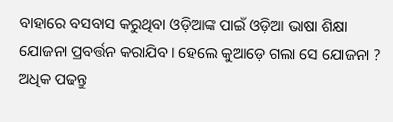ବାହାରେ ବସବାସ କରୁଥିବା ଓଡ଼ିଆଙ୍କ ପାଇଁ ଓଡ଼ିଆ ଭାଷା ଶିକ୍ଷା ଯୋଜନା ପ୍ରବର୍ତ୍ତନ କରାଯିବ। ହେଲେ କୁଆଡ଼େ ଗଲା ସେ ଯୋଜନା ?
ଅଧିକ ପଢନ୍ତୁ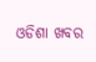ଓଡିଶା ଖବର